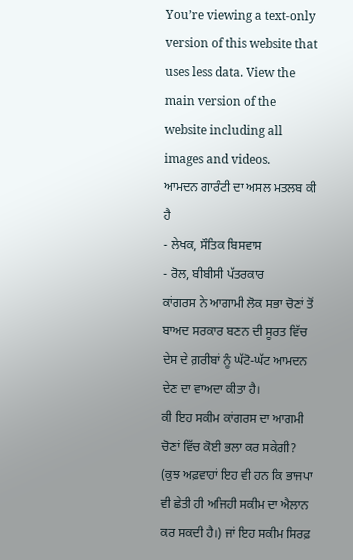You’re viewing a text-only version of this website that uses less data. View the main version of the website including all images and videos.
ਆਮਦਨ ਗਾਰੰਟੀ ਦਾ ਅਸਲ ਮਤਲਬ ਕੀ ਹੈ
- ਲੇਖਕ, ਸੌਤਿਕ ਬਿਸਵਾਸ
- ਰੋਲ, ਬੀਬੀਸੀ ਪੱਤਰਕਾਰ
ਕਾਂਗਰਸ ਨੇ ਆਗਾਮੀ ਲੋਕ ਸਭਾ ਚੋਣਾਂ ਤੋਂ ਬਾਅਦ ਸਰਕਾਰ ਬਣਨ ਦੀ ਸੂਰਤ ਵਿੱਚ ਦੇਸ ਦੇ ਗ਼ਰੀਬਾਂ ਨੂੰ ਘੱਟੋ-ਘੱਟ ਆਮਦਨ ਦੇਣ ਦਾ ਵਾਅਦਾ ਕੀਤਾ ਹੈ।
ਕੀ ਇਹ ਸਕੀਮ ਕਾਂਗਰਸ ਦਾ ਆਗਮੀ ਚੋਣਾਂ ਵਿੱਚ ਕੋਈ ਭਲਾ ਕਰ ਸਕੇਗੀ? (ਕੁਝ ਅਫ਼ਵਾਹਾਂ ਇਹ ਵੀ ਹਨ ਕਿ ਭਾਜਪਾ ਵੀ ਛੇਤੀ ਹੀ ਅਜਿਹੀ ਸਕੀਮ ਦਾ ਐਲਾਨ ਕਰ ਸਕਦੀ ਹੈ।) ਜਾਂ ਇਹ ਸਕੀਮ ਸਿਰਫ਼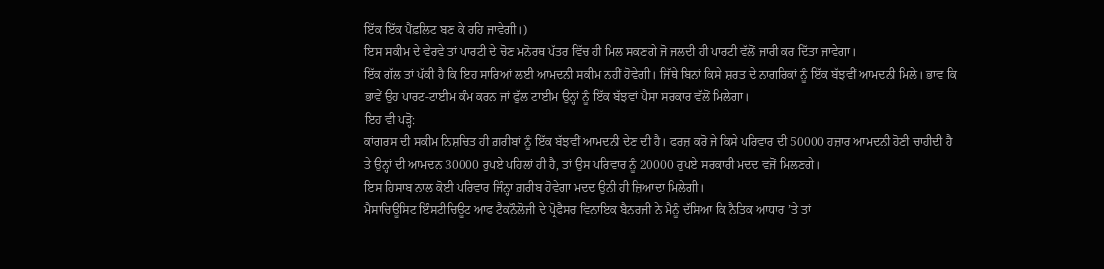ਇੱਕ ਇੱਕ ਪੈਂਫ਼ਲਿਟ ਬਣ ਕੇ ਰਹਿ ਜਾਵੇਗੀ।)
ਇਸ ਸਕੀਮ ਦੇ ਵੇਰਵੇ ਤਾਂ ਪਾਰਟੀ ਦੇ ਚੋਣ ਮਨੋਰਥ ਪੱਤਰ ਵਿੱਚ ਹੀ ਮਿਲ ਸਕਣਗੇ ਜੋ ਜਲਦੀ ਹੀ ਪਾਰਟੀ ਵੱਲੋਂ ਜਾਰੀ ਕਰ ਦਿੱਤਾ ਜਾਵੇਗਾ।
ਇੱਕ ਗੱਲ ਤਾਂ ਪੱਕੀ ਹੈ ਕਿ ਇਹ ਸਾਰਿਆਂ ਲਈ ਆਮਦਨੀ ਸਕੀਮ ਨਹੀਂ ਹੋਵੇਗੀ। ਜਿੱਥੇ ਬਿਨਾਂ ਕਿਸੇ ਸ਼ਰਤ ਦੇ ਨਾਗਰਿਕਾਂ ਨੂੰ ਇੱਕ ਬੱਝਵੀਂ ਆਮਦਨੀ ਮਿਲੇ। ਭਾਵ ਕਿ ਭਾਵੇਂ ਉਹ ਪਾਰਟ-ਟਾਈਮ ਕੰਮ ਕਰਨ ਜਾਂ ਫੁੱਲ ਟਾਈਮ ਉਨ੍ਹਾਂ ਨੂੰ ਇੱਕ ਬੱਝਵਾਂ ਪੈਸਾ ਸਰਕਾਰ ਵੱਲੋਂ ਮਿਲੇਗਾ।
ਇਹ ਵੀ ਪੜ੍ਹੋ:
ਕਾਂਗਰਸ ਦੀ ਸਕੀਮ ਨਿਸ਼ਚਿਤ ਹੀ ਗ਼ਰੀਬਾਂ ਨੂੰ ਇੱਕ ਬੱਝਵੀਂ ਆਮਦਨੀ ਦੇਣ ਦੀ ਹੈ। ਫਰਜ਼ ਕਰੋ ਜੇ ਕਿਸੇ ਪਰਿਵਾਰ ਦੀ 50000 ਹਜ਼ਾਰ ਆਮਦਨੀ ਹੋਣੀ ਚਾਹੀਦੀ ਹੈ ਤੇ ਉਨ੍ਹਾਂ ਦੀ ਆਮਦਨ 30000 ਰੁਪਏ ਪਹਿਲਾਂ ਹੀ ਹੈ, ਤਾਂ ਉਸ ਪਰਿਵਾਰ ਨੂੰ 20000 ਰੁਪਏ ਸਰਕਾਰੀ ਮਦਦ ਵਜੋਂ ਮਿਲਣਗੇ।
ਇਸ ਹਿਸਾਬ ਨਾਲ ਕੋਈ ਪਰਿਵਾਰ ਜਿੰਨ੍ਹਾ ਗ਼ਰੀਬ ਹੋਵੇਗਾ ਮਦਦ ਉਨੀ ਹੀ ਜ਼ਿਆਦਾ ਮਿਲੇਗੀ।
ਮੈਸਾਚਿਊਸਿਟ ਇੰਸਟੀਚਿਊਟ ਆਫ ਟੈਕਨੌਲੋਜੀ ਦੇ ਪ੍ਰੋਫੈਸਰ ਵਿਨਾਇਕ ਬੈਨਰਜੀ ਨੇ ਮੈਨੂੰ ਦੱਸਿਆ ਕਿ ਨੈਤਿਕ ਆਧਾਰ ’ਤੇ ਤਾਂ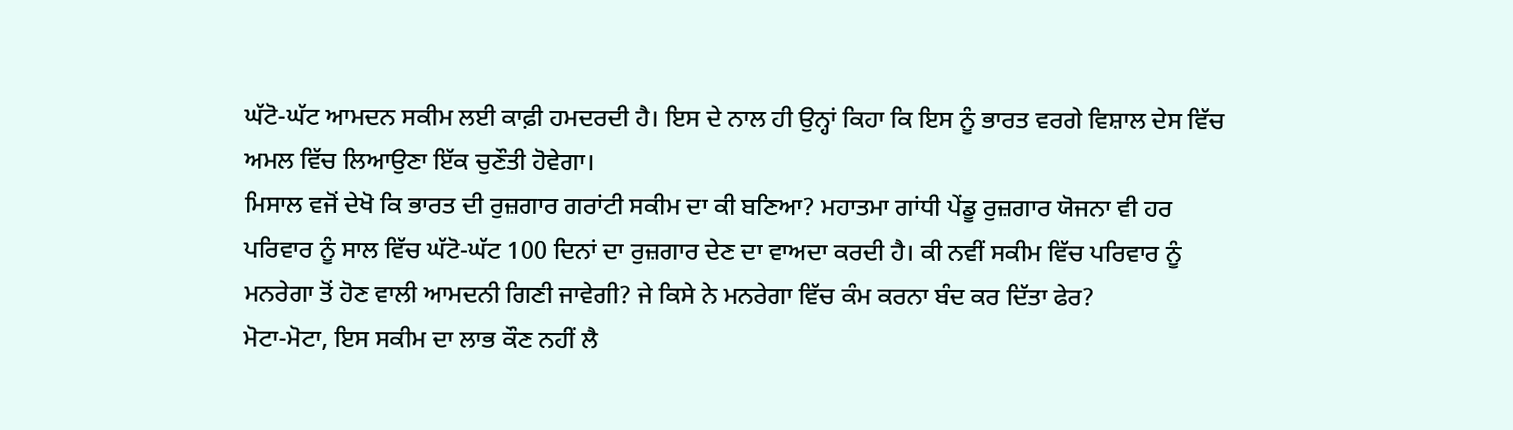ਘੱਟੋ-ਘੱਟ ਆਮਦਨ ਸਕੀਮ ਲਈ ਕਾਫ਼ੀ ਹਮਦਰਦੀ ਹੈ। ਇਸ ਦੇ ਨਾਲ ਹੀ ਉਨ੍ਹਾਂ ਕਿਹਾ ਕਿ ਇਸ ਨੂੰ ਭਾਰਤ ਵਰਗੇ ਵਿਸ਼ਾਲ ਦੇਸ ਵਿੱਚ ਅਮਲ ਵਿੱਚ ਲਿਆਉਣਾ ਇੱਕ ਚੁਣੌਤੀ ਹੋਵੇਗਾ।
ਮਿਸਾਲ ਵਜੋਂ ਦੇਖੋ ਕਿ ਭਾਰਤ ਦੀ ਰੁਜ਼ਗਾਰ ਗਰਾਂਟੀ ਸਕੀਮ ਦਾ ਕੀ ਬਣਿਆ? ਮਹਾਤਮਾ ਗਾਂਧੀ ਪੇਂਡੂ ਰੁਜ਼ਗਾਰ ਯੋਜਨਾ ਵੀ ਹਰ ਪਰਿਵਾਰ ਨੂੰ ਸਾਲ ਵਿੱਚ ਘੱਟੋ-ਘੱਟ 100 ਦਿਨਾਂ ਦਾ ਰੁਜ਼ਗਾਰ ਦੇਣ ਦਾ ਵਾਅਦਾ ਕਰਦੀ ਹੈ। ਕੀ ਨਵੀਂ ਸਕੀਮ ਵਿੱਚ ਪਰਿਵਾਰ ਨੂੰ ਮਨਰੇਗਾ ਤੋਂ ਹੋਣ ਵਾਲੀ ਆਮਦਨੀ ਗਿਣੀ ਜਾਵੇਗੀ? ਜੇ ਕਿਸੇ ਨੇ ਮਨਰੇਗਾ ਵਿੱਚ ਕੰਮ ਕਰਨਾ ਬੰਦ ਕਰ ਦਿੱਤਾ ਫੇਰ?
ਮੋਟਾ-ਮੋਟਾ, ਇਸ ਸਕੀਮ ਦਾ ਲਾਭ ਕੌਣ ਨਹੀਂ ਲੈ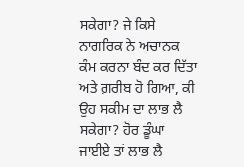ਸਕੇਗਾ? ਜੇ ਕਿਸੇ ਨਾਗਰਿਕ ਨੇ ਅਚਾਨਕ ਕੰਮ ਕਰਨਾ ਬੰਦ ਕਰ ਦਿੱਤਾ ਅਤੇ ਗ਼ਰੀਬ ਹੋ ਗਿਆ, ਕੀ ਉਹ ਸਕੀਮ ਦਾ ਲਾਭ ਲੈ ਸਕੇਗਾ? ਹੋਰ ਡੂੰਘਾ ਜਾਈਏ ਤਾਂ ਲਾਭ ਲੈ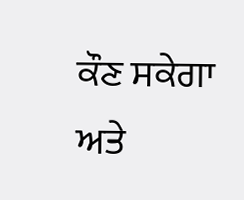ਕੌਣ ਸਕੇਗਾ ਅਤੇ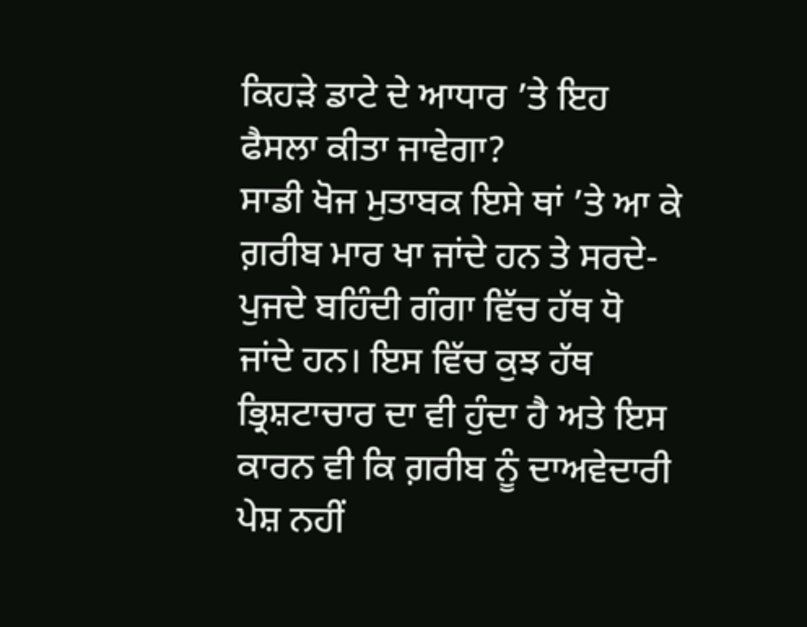ਕਿਹੜੇ ਡਾਟੇ ਦੇ ਆਧਾਰ ’ਤੇ ਇਹ ਫੈਸਲਾ ਕੀਤਾ ਜਾਵੇਗਾ?
ਸਾਡੀ ਖੋਜ ਮੁਤਾਬਕ ਇਸੇ ਥਾਂ ’ਤੇ ਆ ਕੇ ਗ਼ਰੀਬ ਮਾਰ ਖਾ ਜਾਂਦੇ ਹਨ ਤੇ ਸਰਦੇ-ਪੁਜਦੇ ਬਹਿੰਦੀ ਗੰਗਾ ਵਿੱਚ ਹੱਥ ਧੋ ਜਾਂਦੇ ਹਨ। ਇਸ ਵਿੱਚ ਕੁਝ ਹੱਥ ਭ੍ਰਿਸ਼ਟਾਚਾਰ ਦਾ ਵੀ ਹੁੰਦਾ ਹੈ ਅਤੇ ਇਸ ਕਾਰਨ ਵੀ ਕਿ ਗ਼ਰੀਬ ਨੂੰ ਦਾਅਵੇਦਾਰੀ ਪੇਸ਼ ਨਹੀਂ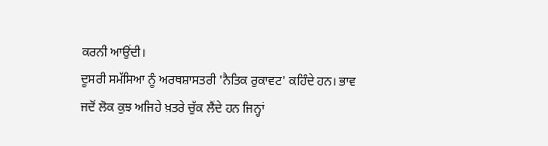ਕਰਨੀ ਆਉਂਦੀ।
ਦੂਸਰੀ ਸਮੱਸਿਆ ਨੂੰ ਅਰਥਸ਼ਾਸਤਰੀ 'ਨੈਤਿਕ ਰੁਕਾਵਟ' ਕਹਿੰਦੇ ਹਨ। ਭਾਵ ਜਦੋਂ ਲੋਕ ਕੁਝ ਅਜਿਹੇ ਖ਼ਤਰੇ ਚੁੱਕ ਲੈਂਦੇ ਹਨ ਜਿਨ੍ਹਾਂ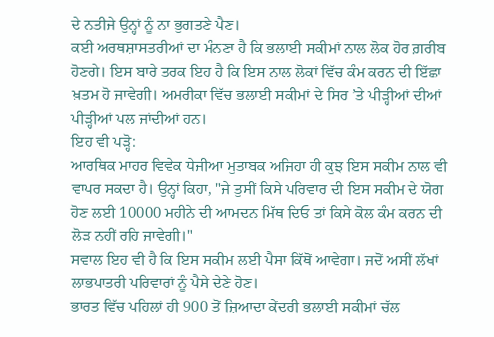ਦੇ ਨਤੀਜੇ ਉਨ੍ਹਾਂ ਨੂੰ ਨਾ ਭੁਗਤਣੇ ਪੈਣ।
ਕਈ ਅਰਥਸ਼ਾਸਤਰੀਆਂ ਦਾ ਮੰਨਣਾ ਹੈ ਕਿ ਭਲਾਈ ਸਕੀਮਾਂ ਨਾਲ ਲੋਕ ਹੋਰ ਗ਼ਰੀਬ ਹੋਣਗੇ। ਇਸ ਬਾਰੇ ਤਰਕ ਇਹ ਹੈ ਕਿ ਇਸ ਨਾਲ ਲੋਕਾਂ ਵਿੱਚ ਕੰਮ ਕਰਨ ਦੀ ਇੱਛਾ ਖ਼ਤਮ ਹੋ ਜਾਵੇਗੀ। ਅਮਰੀਕਾ ਵਿੱਚ ਭਲਾਈ ਸਕੀਮਾਂ ਦੇ ਸਿਰ ’ਤੇ ਪੀੜ੍ਹੀਆਂ ਦੀਆਂ ਪੀੜ੍ਹੀਆਂ ਪਲ ਜਾਂਦੀਆਂ ਹਨ।
ਇਹ ਵੀ ਪੜ੍ਹੋ:
ਆਰਥਿਕ ਮਾਹਰ ਵਿਵੇਕ ਧੇਜੀਆ ਮੁਤਾਬਕ ਅਜਿਹਾ ਹੀ ਕੁਝ ਇਸ ਸਕੀਮ ਨਾਲ ਵੀ ਵਾਪਰ ਸਕਦਾ ਹੈ। ਉਨ੍ਹਾਂ ਕਿਹਾ, "ਜੇ ਤੁਸੀਂ ਕਿਸੇ ਪਰਿਵਾਰ ਦੀ ਇਸ ਸਕੀਮ ਦੇ ਯੋਗ ਹੋਣ ਲਈ 10000 ਮਹੀਨੇ ਦੀ ਆਮਦਨ ਮਿੱਥ ਦਿਓ ਤਾਂ ਕਿਸੇ ਕੋਲ ਕੰਮ ਕਰਨ ਦੀ ਲੋੜ ਨਹੀਂ ਰਹਿ ਜਾਵੇਗੀ।"
ਸਵਾਲ ਇਹ ਵੀ ਹੈ ਕਿ ਇਸ ਸਕੀਮ ਲਈ ਪੈਸਾ ਕਿੱਥੋਂ ਆਵੇਗਾ। ਜਦੋਂ ਅਸੀਂ ਲੱਖਾਂ ਲਾਭਪਾਤਰੀ ਪਰਿਵਾਰਾਂ ਨੂੰ ਪੈਸੇ ਦੇਣੇ ਹੋਣ।
ਭਾਰਤ ਵਿੱਚ ਪਹਿਲਾਂ ਹੀ 900 ਤੋਂ ਜ਼ਿਆਦਾ ਕੇਂਦਰੀ ਭਲਾਈ ਸਕੀਮਾਂ ਚੱਲ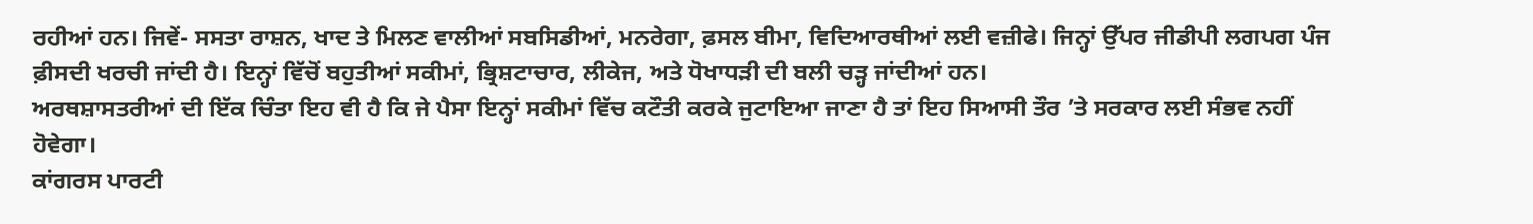ਰਹੀਆਂ ਹਨ। ਜਿਵੇਂ- ਸਸਤਾ ਰਾਸ਼ਨ, ਖਾਦ ਤੇ ਮਿਲਣ ਵਾਲੀਆਂ ਸਬਸਿਡੀਆਂ, ਮਨਰੇਗਾ, ਫ਼ਸਲ ਬੀਮਾ, ਵਿਦਿਆਰਥੀਆਂ ਲਈ ਵਜ਼ੀਫੇ। ਜਿਨ੍ਹਾਂ ਉੱਪਰ ਜੀਡੀਪੀ ਲਗਪਗ ਪੰਜ ਫ਼ੀਸਦੀ ਖਰਚੀ ਜਾਂਦੀ ਹੈ। ਇਨ੍ਹਾਂ ਵਿੱਚੋਂ ਬਹੁਤੀਆਂ ਸਕੀਮਾਂ, ਭ੍ਰਿਸ਼ਟਾਚਾਰ, ਲੀਕੇਜ, ਅਤੇ ਧੋਖਾਧੜੀ ਦੀ ਬਲੀ ਚੜ੍ਹ ਜਾਂਦੀਆਂ ਹਨ।
ਅਰਥਸ਼ਾਸਤਰੀਆਂ ਦੀ ਇੱਕ ਚਿੰਤਾ ਇਹ ਵੀ ਹੈ ਕਿ ਜੇ ਪੈਸਾ ਇਨ੍ਹਾਂ ਸਕੀਮਾਂ ਵਿੱਚ ਕਟੌਤੀ ਕਰਕੇ ਜੁਟਾਇਆ ਜਾਣਾ ਹੈ ਤਾਂ ਇਹ ਸਿਆਸੀ ਤੌਰ ’ਤੇ ਸਰਕਾਰ ਲਈ ਸੰਭਵ ਨਹੀਂ ਹੋਵੇਗਾ।
ਕਾਂਗਰਸ ਪਾਰਟੀ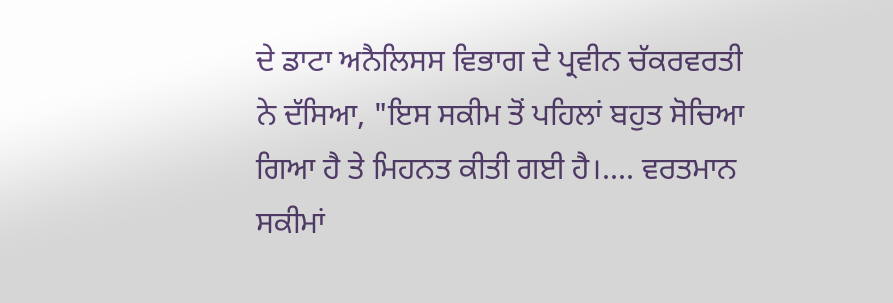ਦੇ ਡਾਟਾ ਅਨੈਲਿਸਸ ਵਿਭਾਗ ਦੇ ਪ੍ਰਵੀਨ ਚੱਕਰਵਰਤੀ ਨੇ ਦੱਸਿਆ, "ਇਸ ਸਕੀਮ ਤੋਂ ਪਹਿਲਾਂ ਬਹੁਤ ਸੋਚਿਆ ਗਿਆ ਹੈ ਤੇ ਮਿਹਨਤ ਕੀਤੀ ਗਈ ਹੈ।.... ਵਰਤਮਾਨ ਸਕੀਮਾਂ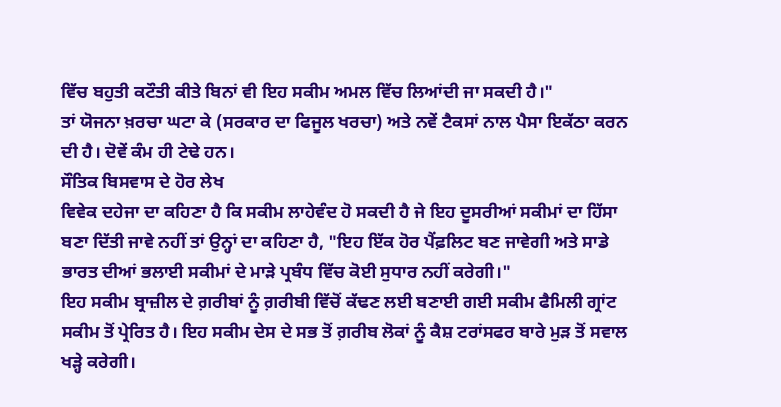ਵਿੱਚ ਬਹੁਤੀ ਕਟੌਤੀ ਕੀਤੇ ਬਿਨਾਂ ਵੀ ਇਹ ਸਕੀਮ ਅਮਲ ਵਿੱਚ ਲਿਆਂਦੀ ਜਾ ਸਕਦੀ ਹੈ।"
ਤਾਂ ਯੋਜਨਾ ਖ਼ਰਚਾ ਘਟਾ ਕੇ (ਸਰਕਾਰ ਦਾ ਫਿਜੂਲ ਖਰਚਾ) ਅਤੇ ਨਵੇਂ ਟੈਕਸਾਂ ਨਾਲ ਪੈਸਾ ਇਕੱਠਾ ਕਰਨ ਦੀ ਹੈ। ਦੋਵੇਂ ਕੰਮ ਹੀ ਟੇਢੇ ਹਨ।
ਸੌਤਿਕ ਬਿਸਵਾਸ ਦੇ ਹੋਰ ਲੇਖ
ਵਿਵੇਕ ਦਹੇਜਾ ਦਾ ਕਹਿਣਾ ਹੈ ਕਿ ਸਕੀਮ ਲਾਹੇਵੰਦ ਹੋ ਸਕਦੀ ਹੈ ਜੇ ਇਹ ਦੂਸਰੀਆਂ ਸਕੀਮਾਂ ਦਾ ਹਿੱਸਾ ਬਣਾ ਦਿੱਤੀ ਜਾਵੇ ਨਹੀਂ ਤਾਂ ਉਨ੍ਹਾਂ ਦਾ ਕਹਿਣਾ ਹੈ, "ਇਹ ਇੱਕ ਹੋਰ ਪੈਂਫ਼ਲਿਟ ਬਣ ਜਾਵੇਗੀ ਅਤੇ ਸਾਡੇ ਭਾਰਤ ਦੀਆਂ ਭਲਾਈ ਸਕੀਮਾਂ ਦੇ ਮਾੜੇ ਪ੍ਰਬੰਧ ਵਿੱਚ ਕੋਈ ਸੁਧਾਰ ਨਹੀਂ ਕਰੇਗੀ।"
ਇਹ ਸਕੀਮ ਬ੍ਰਾਜ਼ੀਲ ਦੇ ਗ਼ਰੀਬਾਂ ਨੂੰ ਗ਼ਰੀਬੀ ਵਿੱਚੋਂ ਕੱਢਣ ਲਈ ਬਣਾਈ ਗਈ ਸਕੀਮ ਫੈਮਿਲੀ ਗ੍ਰਾਂਟ ਸਕੀਮ ਤੋਂ ਪ੍ਰੇਰਿਤ ਹੈ। ਇਹ ਸਕੀਮ ਦੇਸ ਦੇ ਸਭ ਤੋਂ ਗ਼ਰੀਬ ਲੋਕਾਂ ਨੂੰ ਕੈਸ਼ ਟਰਾਂਸਫਰ ਬਾਰੇ ਮੁੜ ਤੋਂ ਸਵਾਲ ਖੜ੍ਹੇ ਕਰੇਗੀ।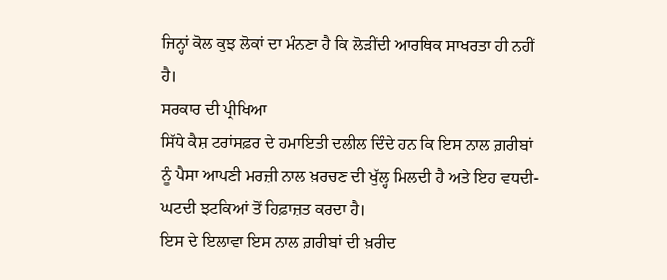ਜਿਨ੍ਹਾਂ ਕੋਲ ਕੁਝ ਲੋਕਾਂ ਦਾ ਮੰਨਣਾ ਹੈ ਕਿ ਲੋੜੀਂਦੀ ਆਰਥਿਕ ਸਾਖਰਤਾ ਹੀ ਨਹੀਂ ਹੈ।
ਸਰਕਾਰ ਦੀ ਪ੍ਰੀਖਿਆ
ਸਿੱਧੇ ਕੈਸ਼ ਟਰਾਂਸਫ਼ਰ ਦੇ ਹਮਾਇਤੀ ਦਲੀਲ ਦਿੰਦੇ ਹਨ ਕਿ ਇਸ ਨਾਲ ਗ਼ਰੀਬਾਂ ਨੂੰ ਪੈਸਾ ਆਪਣੀ ਮਰਜ਼ੀ ਨਾਲ ਖ਼ਰਚਣ ਦੀ ਖੁੱਲ੍ਹ ਮਿਲਦੀ ਹੈ ਅਤੇ ਇਹ ਵਧਦੀ-ਘਟਦੀ ਝਟਕਿਆਂ ਤੋਂ ਹਿਫ਼ਾਜ਼ਤ ਕਰਦਾ ਹੈ।
ਇਸ ਦੇ ਇਲਾਵਾ ਇਸ ਨਾਲ ਗ਼ਰੀਬਾਂ ਦੀ ਖ਼ਰੀਦ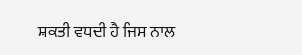ਸ਼ਕਤੀ ਵਧਦੀ ਹੈ ਜਿਸ ਨਾਲ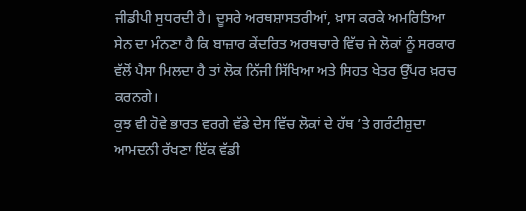ਜੀਡੀਪੀ ਸੁਧਰਦੀ ਹੈ। ਦੂਸਰੇ ਅਰਥਸ਼ਾਸਤਰੀਆਂ, ਖ਼ਾਸ ਕਰਕੇ ਅਮਰਿਤਿਆ ਸੇਨ ਦਾ ਮੰਨਣਾ ਹੈ ਕਿ ਬਾਜ਼ਾਰ ਕੇਂਦਰਿਤ ਅਰਥਚਾਰੇ ਵਿੱਚ ਜੇ ਲੋਕਾਂ ਨੂੰ ਸਰਕਾਰ ਵੱਲੋਂ ਪੈਸਾ ਮਿਲਦਾ ਹੈ ਤਾਂ ਲੋਕ ਨਿੱਜੀ ਸਿੱਖਿਆ ਅਤੇ ਸਿਹਤ ਖੇਤਰ ਉੱਪਰ ਖ਼ਰਚ ਕਰਨਗੇ।
ਕੁਝ ਵੀ ਹੋਵੇ ਭਾਰਤ ਵਰਗੇ ਵੱਡੇ ਦੇਸ ਵਿੱਚ ਲੋਕਾਂ ਦੇ ਹੱਥ ’ਤੇ ਗਰੰਟੀਸ਼ੁਦਾ ਆਮਦਨੀ ਰੱਖਣਾ ਇੱਕ ਵੱਡੀ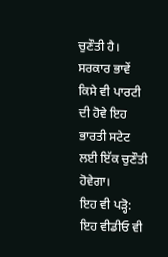ਚੁਣੌਤੀ ਹੈ। ਸਰਕਾਰ ਭਾਵੇਂ ਕਿਸੇ ਵੀ ਪਾਰਟੀ ਦੀ ਹੋਵੇ ਇਹ ਭਾਰਤੀ ਸਟੇਟ ਲਈ ਇੱਕ ਚੁਣੌਤੀ ਹੋਵੇਗਾ।
ਇਹ ਵੀ ਪੜ੍ਹੋ:
ਇਹ ਵੀਡੀਓ ਵੀ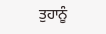ਤੁਹਾਨੂੰ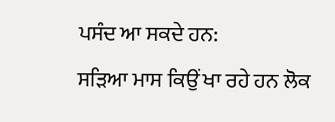ਪਸੰਦ ਆ ਸਕਦੇ ਹਨ:
ਸੜਿਆ ਮਾਸ ਕਿਉਂ ਖਾ ਰਹੇ ਹਨ ਲੋਕ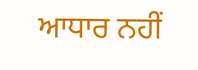ਆਧਾਰ ਨਹੀਂ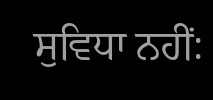ਸੁਵਿਧਾ ਨਹੀਂ: